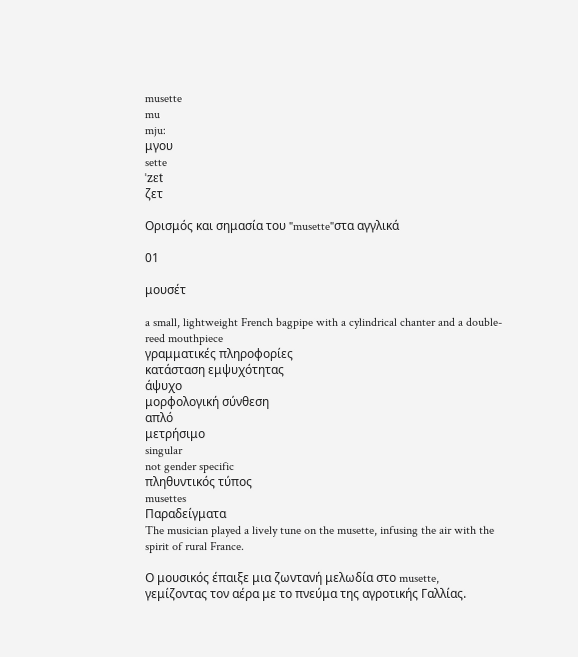musette
mu
mju:
μγου
sette
ˈzɛt
ζετ

Ορισμός και σημασία του "musette"στα αγγλικά

01

μουσέτ

a small, lightweight French bagpipe with a cylindrical chanter and a double-reed mouthpiece
γραμματικές πληροφορίες
κατάσταση εμψυχότητας
άψυχο
μορφολογική σύνθεση
απλό
μετρήσιμο
singular
not gender specific
πληθυντικός τύπος
musettes
Παραδείγματα
The musician played a lively tune on the musette, infusing the air with the spirit of rural France.

Ο μουσικός έπαιξε μια ζωντανή μελωδία στο musette, γεμίζοντας τον αέρα με το πνεύμα της αγροτικής Γαλλίας.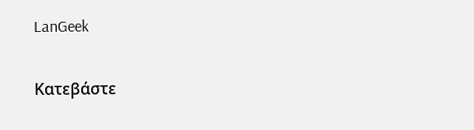LanGeek

Κατεβάστε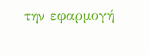την εφαρμογή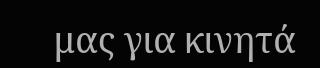μας για κινητά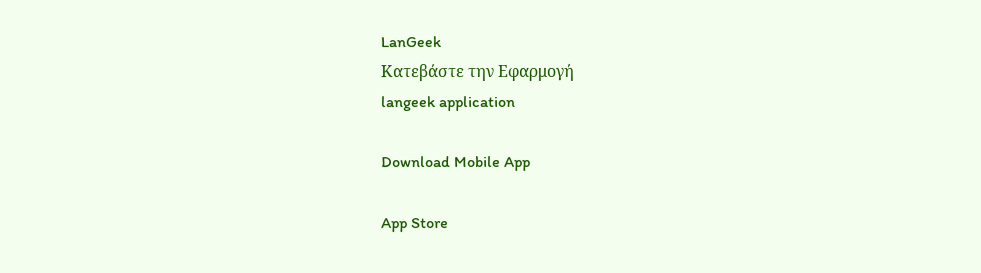LanGeek
Κατεβάστε την Εφαρμογή
langeek application

Download Mobile App

App Store